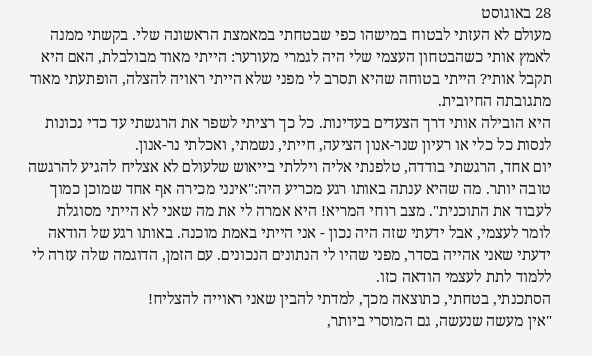28 באוגוסט
מעולם לא העזתי לבטוח במישהו כפי שבטחתי במאמצת הראשונה שלי. בקשתי ממנה לאמץ אותי כשהבטחון העצמי שלי היה לגמרי מעורער: הייתי מאוד מבולבלת, האם היא תקבל אותי? הייתי בטוחה שהיא תסרב לי מפני שלא הייתי ראויה להצלה, הופתעתי מאוד מתגובתה החיובית.
היא הובילה אותי דרך הצעדים בעדינות. כל כך רציתי לשפר את הרגשתי עד כדי נכונות לנסות כל כלי או רעיון שנר-אנון הציעה, חייתי, נשמתי, ואכלתי נר-אנון.
יום אחד, הרגשתי בודדה, טלפנתי אליה ויללתי בייאוש שלעולם לא אצליח להגיע להרגשה טובה יותר. מה שהיא ענתה באותו רגע מכריע היה:"אינני מכירה אף אחד שמוכן כמוך לעבוד את התוכנית". מצב רוחי המריא! היא אמרה לי את מה שאני לא הייתי מסוגלת לומר לעצמי, אבל ידעתי שזה היה נכון - אני הייתי באמת מוכנה. באותו רגע של הודאה ידעתי שאני אהייה בסדר, מפני שהיו לי הנתונים הנכונים. עם הזמן, הדוגמה שלה עזרה לי ללמוד לתת לעצמי הודאה כזו.
הסתכנתי, בטחתי, כתוצאה מכך, למדתי להבין שאני ראוייה להצליח!
"אין מעשה שנעשה, גם המוסרי ביותר,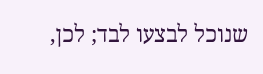שנוכל לבצעו לבד; לכן,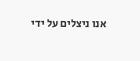אנו ניצלים על ידי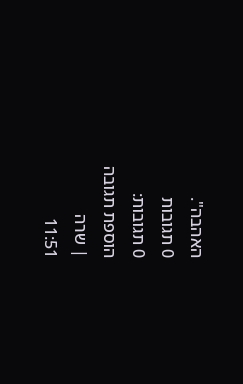האהבה".
0 תגובות
0 תגובות:
הוספת תגובה
| שרה
11:51